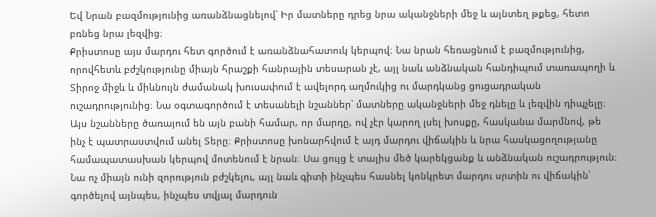Եվ Նրան բազմությունից առանձնացնելով՝ Իր մատները դրեց նրա ականջների մեջ և այնտեղ թքեց, հետո բռնեց նրա լեզվից։
Քրիստոսը այս մարդու հետ գործում է առանձնահատուկ կերպով։ Նա նրան հեռացնում է բազմությունից, որովհետև բժշկությունը միայն հրաշքի հանրային տեսարան չէ, այլ նաև անձնական հանդիպում տառապողի և Տիրոջ միջև և միևնույն ժամանակ խուսափում է ավելորդ աղմուկից ու մարդկանց ցուցադրական ուշադրությունից։ Նա օգտագործում է տեսանելի նշաններ՝ մատները ականջների մեջ դնելը և լեզվին դիպչելը։ Այս նշանները ծառայում են այն բանի համար, որ մարդը, ով չէր կարող լսել խոսքը, հասկանա մարմնով, թե ինչ է պատրաստվում անել Տերը։ Քրիստոսը խոնարհվում է այդ մարդու վիճակին և նրա հասկացողությանը համապատասխան կերպով մոտենում է նրան։ Սա ցույց է տալիս մեծ կարեկցանք և անձնական ուշադրություն։ Նա ոչ միայն ունի զորություն բժշկելու, այլ նաև գիտի ինչպես հասնել կոնկրետ մարդու սրտին ու վիճակին՝ գործելով այնպես, ինչպես տվյալ մարդուն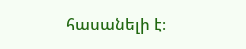հասանելի է։